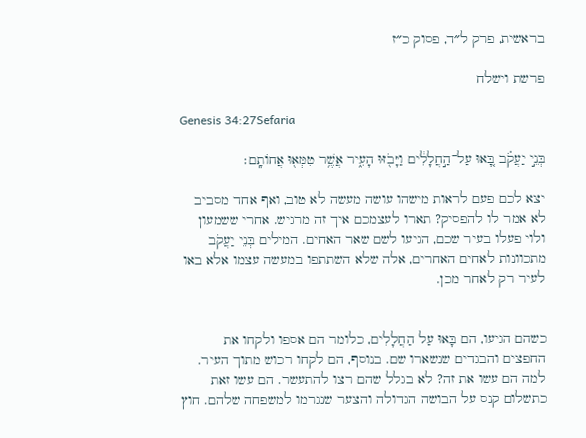בראשית, פרק ל״ד, פסוק כ״ז

פרשת וישלח

Genesis 34:27Sefaria

בְּנֵ֣י יַעֲקֹ֗ב בָּ֚אוּ עַל־הַ֣חֲלָלִ֔ים וַיָּבֹ֖זּוּ הָעִ֑יר אֲשֶׁ֥ר טִמְּא֖וּ אֲחוֹתָֽם׃

יצא לכם פעם לראות מישהו עושה מעשה לא טוב, ואף אחד מסביב לא אמר לו להפסיק? תארו לעצמכם איך זה מרגיש. אחרי ששמעון ולוי פעלו בעיר שכם, הגיעו לשם שאר האחים. המילים בְּנֵי יַעֲקֹב מתכוונות לאחים האחרים, אלה שלא השתתפו במעשה עצמו אלא באו לעיר רק לאחר מכן.


כשהם הגיעו, הם בָּאוּ עַל הַחֲלָלִים, כלומר הם אספו ולקחו את החפצים והבגדים שנשארו שם. בנוסף, הם לקחו רכוש מתוך העיר. למה הם עשו את זה? לא בגלל שהם רצו להתעשר. הם עשו זאת כתשלום קנס על הבושה הגדולה והצער שנגרמו למשפחה שלהם. חוץ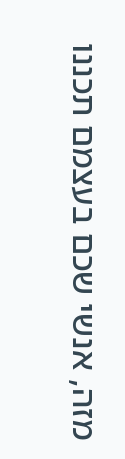מזה, אנשי שכם בעצמם תכננו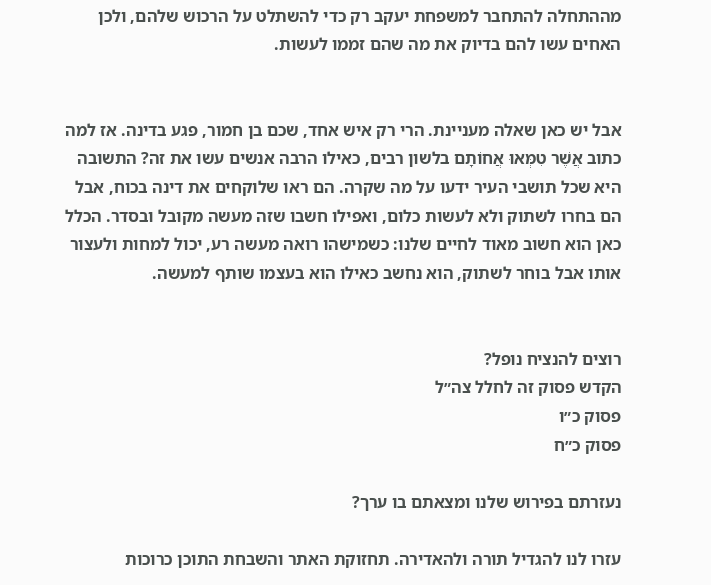מההתחלה להתחבר למשפחת יעקב רק כדי להשתלט על הרכוש שלהם, ולכן האחים עשו להם בדיוק את מה שהם זממו לעשות.


אבל יש כאן שאלה מעניינת. הרי רק איש אחד, שכם בן חמור, פגע בדינה. אז למה כתוב אֲשֶׁר טִמְּאוּ אֲחוֹתָם בלשון רבים, כאילו הרבה אנשים עשו את זה? התשובה היא שכל תושבי העיר ידעו על מה שקרה. הם ראו שלוקחים את דינה בכוח, אבל הם בחרו לשתוק ולא לעשות כלום, ואפילו חשבו שזה מעשה מקובל ובסדר. הכלל כאן הוא חשוב מאוד לחיים שלנו: כשמישהו רואה מעשה רע, יכול למחות ולעצור אותו אבל בוחר לשתוק, הוא נחשב כאילו הוא בעצמו שותף למעשה.


רוצים להנציח נופל?
הקדש פסוק זה לחלל צה״ל
פסוק כ״ו
פסוק כ״ח

נעזרתם בפירוש שלנו ומצאתם בו ערך?

עזרו לנו להגדיל תורה ולהאדירה. תחזוקת האתר והשבחת התוכן כרוכות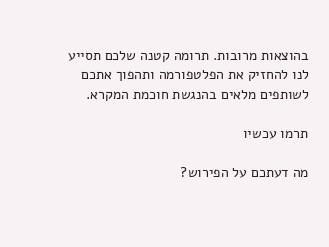בהוצאות מרובות. תרומה קטנה שלכם תסייע לנו להחזיק את הפלטפורמה ותהפוך אתכם לשותפים מלאים בהנגשת חוכמת המקרא.

תרמו עכשיו

מה דעתכם על הפירוש?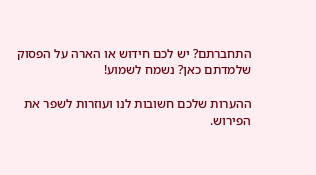התחברתם? יש לכם חידוש או הארה על הפסוק שלמדתם כאן? נשמח לשמוע!

ההערות שלכם חשובות לנו ועוזרות לשפר את הפירוש.